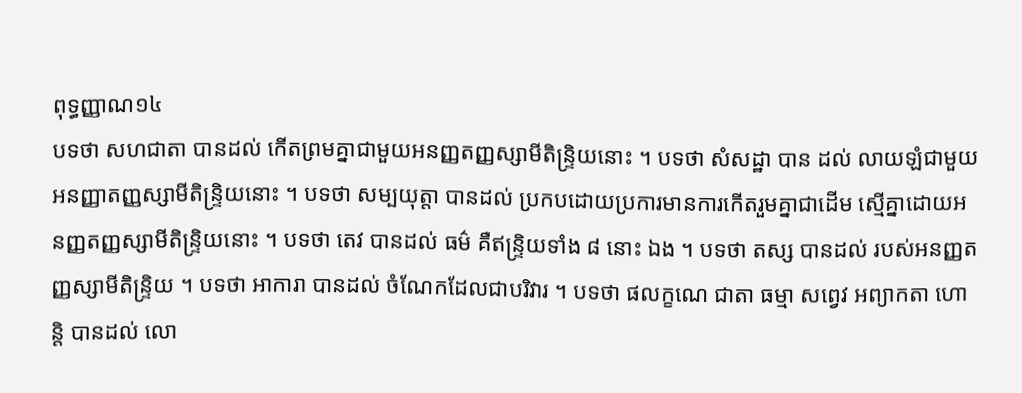ពុទ្ធញ្ញាណ១៤
បទថា សហជាតា បានដល់ កើតព្រមគ្នាជាមួយអនញ្ញតញ្ញស្សាមីតិន្ទ្រិយនោះ ។ បទថា សំសដ្ឋា បាន ដល់ លាយឡំជាមួយអនញ្ញាតញ្ញស្សាមីតិន្ទ្រិយនោះ ។ បទថា សម្បយុត្តា បានដល់ ប្រកបដោយប្រការមានការកើតរួមគ្នាជាដើម ស្មើគ្នាដោយអនញ្ញតញ្ញស្សាមីតិន្ទ្រិយនោះ ។ បទថា តេវ បានដល់ ធម៌ គឺឥន្ទ្រិយទាំង ៨ នោះ ឯង ។ បទថា តស្ស បានដល់ របស់អនញ្ញតញ្ញស្សាមីតិន្ទ្រិយ ។ បទថា អាការា បានដល់ ចំណែកដែលជាបរិវារ ។ បទថា ផលក្ខណេ ជាតា ធម្មា សព្វេវ អព្យាកតា ហោន្តិ បានដល់ លោ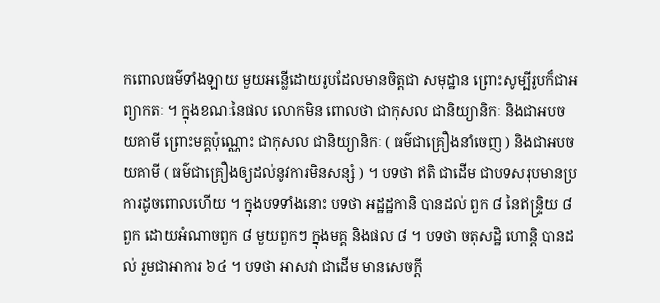កពោលធម៌ទាំងឡាយ មួយអន្លើដោយរូបដែលមានចិត្តជា សមុដ្ឋាន ព្រោះសូម្បីរូបក៏ជាអព្យាកតៈ ។ ក្នុងខណៈនៃផល លោកមិន ពោលថា ជាកុសល ជានិយ្យានិកៈ និងជាអបចយគាមី ព្រោះមគ្គប៉ុណ្ណោះ ជាកុសល ជានិយ្យានិកៈ ( ធម៌ជាគ្រឿងនាំចេញ ) និងជាអបចយគាមី ( ធម៌ជាគ្រឿងឲ្យដល់នូវការមិនសន្សំ ) ។ បទថា ឥតិ ជាដើម ជាបទសរុបមានប្រការដូចពោលហើយ ។ ក្នុងបទទាំងនោះ បទថា អដ្ឋដ្ឋកានិ បានដល់ ពួក ៨ នៃឥន្ទ្រិយ ៨ ពួក ដោយអំណាចពួក ៨ មួយពួកៗ ក្នុងមគ្គ និងផល ៨ ។ បទថា ចតុសដ្ឋិ ហោន្តិ បានដល់ រួមជាអាការ ៦៤ ។ បទថា អាសវា ជាដើម មានសេចក្តី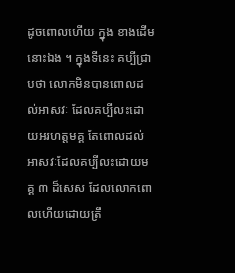ដូចពោលហើយ ក្នុង ខាងដើមនោះឯង ។ ក្នុងទីនេះ គប្បីជ្រាបថា លោកមិនបានពោលដល់អាសវៈ ដែលគប្បីលះដោយអរហត្តមគ្គ តែពោលដល់អាសវៈដែលគប្បីលះដោយមគ្គ ៣ ដ៏សេស ដែលលោកពោលហើយដោយត្រឹ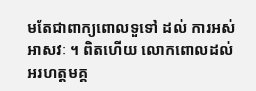មតែជាពាក្យពោលទួទៅ ដល់ ការអស់អាសវៈ ។ ពិតហើយ លោកពោលដល់អរហត្តមគ្គ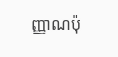ញ្ញាណប៉ុ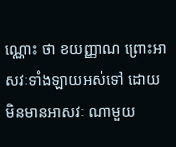ណ្ណោះ ថា ខយញ្ញាណ ព្រោះអាសវៈទាំងឡាយអស់ទៅ ដោយមិនមានអាសវៈ ណាមួយ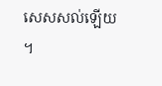សេសសល់ឡើយ ។